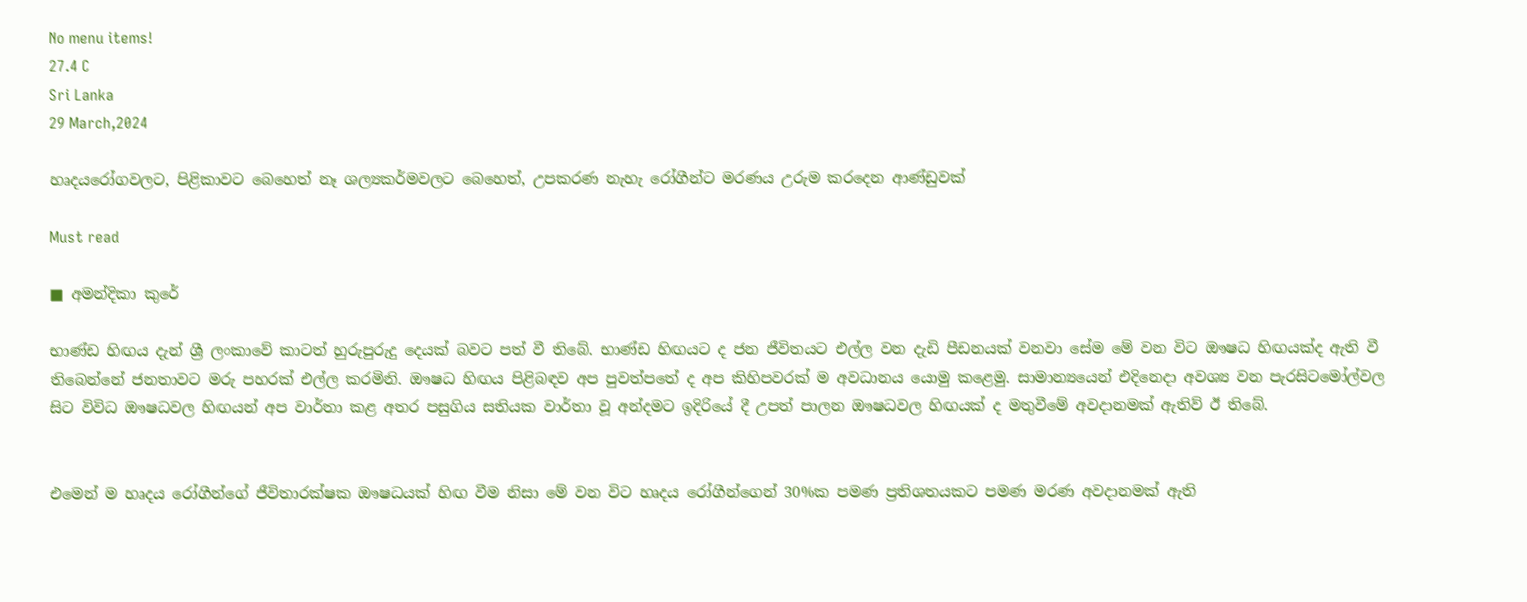No menu items!
27.4 C
Sri Lanka
29 March,2024

හෘදයරෝගවලට, පිළිකාවට බෙහෙත් නෑ ශල්‍යකර්මවලට බෙහෙත්, උපකරණ නැහැ රෝගීන්ට මරණය උරුම කරදෙන ආණ්ඩුවක්

Must read

■ අමන්දිකා කුරේ

භාණ්ඩ හිඟය දැන් ශ්‍රී ලංකාවේ කාටත් හුරුපුරුදු දෙයක් බවට පත් වී තිබේ. භාණ්ඩ හිඟයට ද ජන ජීවිතයට එල්ල වන දැඩි පීඩනයක් වනවා සේම මේ වන විට ඖෂධ හිඟයක්ද ඇති වී තිබෙන්නේ ජනතාවට මරු පහරක් එල්ල කරමිනි. ඖෂධ හිඟය පිළිබඳව අප පුවත්පතේ ද අප කිහිපවරක් ම අවධානය යොමු කළෙමු. සාමාන්‍යයෙන් එදිනෙදා අවශ්‍ය වන පැරසිටමෝල්වල සිට විවිධ ඖෂධවල හිඟයන් අප වාර්තා කළ අතර පසුගිය සතියක වාර්තා වූ අන්දමට ඉදිරියේ දී උපත් පාලන ඖෂධවල හිඟයක් ද මතුවීමේ අවදානමක් ඇතිව් ඊ තිබේ.


එමෙන් ම හෘදය රෝගීන්ගේ ජීවිතාරක්ෂක ඖෂධයක් හිඟ වීම නිසා මේ වන විට හෘදය රෝගීන්ගෙන් 30%ක පමණ ප්‍රතිශතයකට පමණ මරණ අවදානමක් ඇති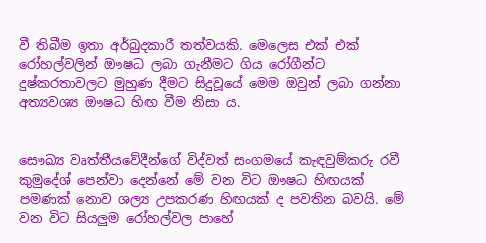වී තිබීම ඉතා අර්බුදකාරී තත්වයකි. මෙලෙස එක් එක් රෝහල්වලින් ඖෂධ ලබා ගැනීමට ගිය රෝගීන්ට දුෂ්කරතාවලට මුහුණ දීමට සිදුවූයේ මෙම ඔවුන් ලබා ගන්නා අත්‍යවශ්‍ය ඖෂධ හිඟ වීම නිසා ය.


සෞඛ්‍ය වෘත්තීයවේදීන්ගේ විද්වත් සංගමයේ කැඳවුම්කරු රවී කුමුදේශ් පෙන්වා දෙන්නේ මේ වන විට ඖෂධ හිඟයක් පමණක් නොව ශල්‍ය උපකරණ හිඟයක් ද පවතින බවයි. මේ වන විට සියලුම රෝහල්වල පාහේ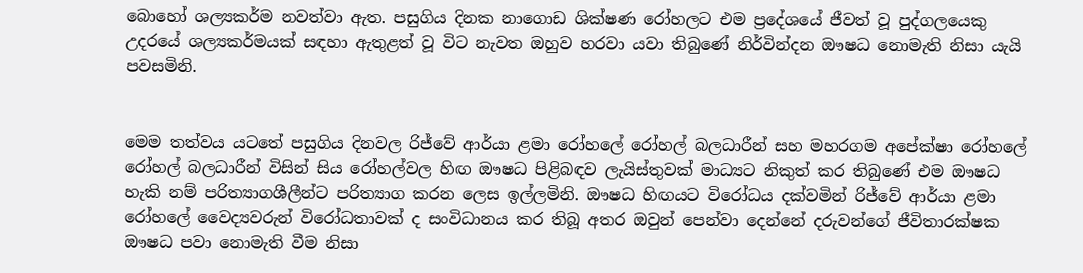බොහෝ ශල්‍යකර්ම නවත්වා ඇත. පසුගිය දිනක නාගොඩ ශික්ෂණ රෝහලට එම ප්‍රදේශයේ ජීවත් වූ පුද්ගලයෙකු උදරයේ ශල්‍යකර්මයක් සඳහා ඇතුළත් වූ විට නැවත ඔහුව හරවා යවා තිබුණේ නිර්වින්දන ඖෂධ නොමැති නිසා යැයි පවසමිනි.


මෙම තත්වය යටතේ පසුගිය දිනවල රිජ්වේ ආර්යා ළමා රෝහලේ රෝහල් බලධාරීන් සහ මහරගම අපේක්ෂා රෝහලේ රෝහල් බලධාරීන් විසින් සිය රෝහල්වල හිඟ ඖෂධ පිළිබඳව ලැයිස්තුවක් මාධ්‍යට නිකුත් කර තිබුණේ එම ඖෂධ හැකි නම් පරිත්‍යාගශීලීන්ට පරිත්‍යාග කරන ලෙස ඉල්ලමිනි. ඖෂධ හිඟයට විරෝධය දක්වමින් රිජ්වේ ආර්යා ළමා රෝහලේ වෛද්‍යවරුන් විරෝධතාවක් ද සංවිධානය කර තිබූ අතර ඔවුන් පෙන්වා දෙන්නේ දරුවන්ගේ ජීවිතාරක්ෂක ඖෂධ පවා නොමැති වීම නිසා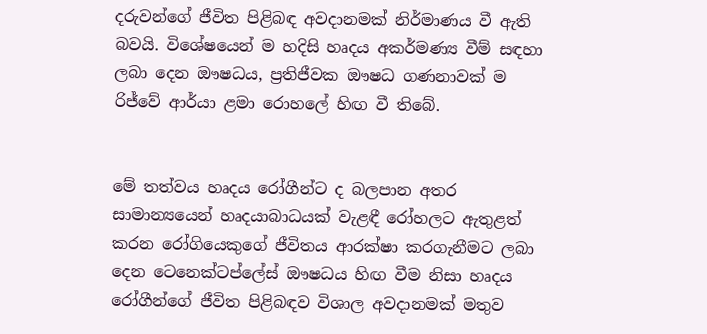දරුවන්ගේ ජීවිත පිළිබඳ අවදානමක් නිර්මාණය වී ඇති බවයි. විශේෂයෙන් ම හදිසි හෘදය අකර්මණ්‍ය වීම් සඳහා ලබා දෙන ඖෂධය, ප්‍රතිජීවක ඖෂධ ගණනාවක් ම රිජ්වේ ආර්යා ළමා රොහලේ හිඟ වී තිබේ.


මේ තත්වය හෘදය රෝගීන්ට ද බලපාන අතර සාමාන්‍යයෙන් හෘදයාබාධයක් වැළඳී රෝහලට ඇතුළත් කරන රෝගියෙකුගේ ජීවිතය ආරක්ෂා කරගැනීමට ලබා දෙන ටෙනෙක්ටප්ලේස් ඖෂධය හිඟ වීම නිසා හෘදය රෝගීන්ගේ ජීවිත පිළිබඳව විශාල අවදානමක් මතුව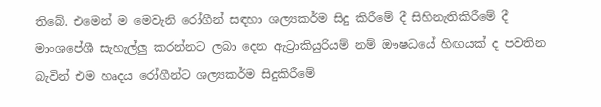තිබේ. එමෙන් ම මෙවැනි රෝගීන් සඳහා ශල්‍යකර්ම සිදු කිරීමේ දී සිහිනැතිකිරීමේ දී මාංශපේශී සැහැල්ලු කරන්නට ලබා දෙන ඇට්‍රාකියුරියම් නම් ඖෂධයේ හිඟයක් ද පවතින බැවින් එම හෘදය රෝගීන්ට ශල්‍යකර්ම සිදුකිරීමේ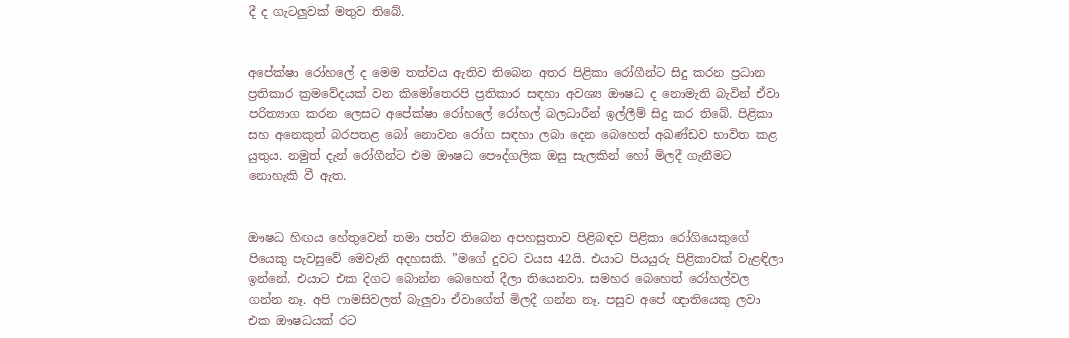දී ද ගැටලුවක් මතුව තිබේ.


අපේක්ෂා රෝහලේ ද මෙම තත්වය ඇතිව තිබෙන අතර පිළිකා රෝගීන්ට සිදු කරන ප්‍රධාන ප්‍රතිකාර ක්‍රමවේදයක් වන කිමෝතෙරපි ප්‍රතිකාර සඳහා අවශ්‍ය ඖෂධ ද නොමැති බැවින් ඒවා පරිත්‍යාග කරන ලෙසට අපේක්ෂා රෝහලේ රෝහල් බලධාරීන් ඉල්ලීම් සිදු කර තිබේ. පිළිකා සහ අනෙකුත් බරපතළ බෝ නොවන රෝග සඳහා ලබා දෙන බෙහෙත් අඛණ්ඩව භාවිත කළ යුතුය. නමුත් දැන් රෝගීන්ට එම ඖෂධ පෞද්ගලික ඔසු සැලකින් හෝ මිලදී ගැනීමට නොහැකි වී ඇත.


ඖෂධ හිඟය හේතුවෙන් තමා පත්ව තිබෙන අපහසුතාව පිළිබඳව පිළිකා රෝගියෙකුගේ පියෙකු පැවසුවේ මෙවැනි අදහසකි. ”මගේ දුවට වයස 42යි. එයාට පියයුරු පිළිකාවක් වැළඳිලා ඉන්නේ. එයාට එක දිගට බොන්න බෙහෙත් දීලා තියෙනවා. සමහර බෙහෙත් රෝහල්වල ගන්න නෑ. අපි ෆාමසිවලත් බැලුවා ඒවාගේත් මිලදී ගන්න නෑ. පසුව අපේ ඥාතියෙකු ලවා එක ඖෂධයක් රට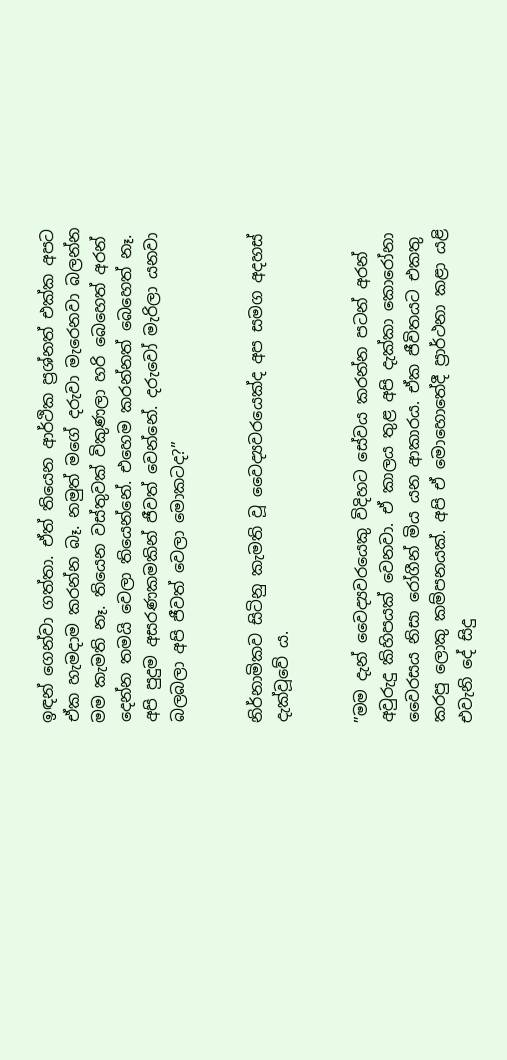ඉඳන් ගෙන්වා ගත්තා. ඒත් තියෙන ආර්ථික ප්‍රශ්නත් එක්ක අපට ඒක හැමදාම කරන්න බෑ. නමුත් මගේ දරුවා මැරෙනවා බලන්න මම කැමති නෑ. තියෙන වස්තුවක් විකුණලා හරි බෙහෙත් අරන් දෙන්න තමයි වෙලා තියෙන්නේ. එහෙම කරන්නත් බෙහෙත් නෑ. අපි පුදුම අසරණකමකින් ජීවත් වෙන්නේ. දරුවෝ මැරිලා යනවා බලබලා අපි ජීවත් වෙලා මොකටද?”


නිර්නාමිකව සිටිනු කැමති වූ වෛද්‍යවරයෙක්ද අප සමග අදහස් දැක්වූවේ ය.


”මම දැන් වෛද්‍යවරයෙකු විදිහට සේවය කරන්න පටන් අරන් අවුරුදු කිහිපයක් වෙනවා. ඒ කාලය තුළ අපි දැක්කා කොරෝනා වෛරසය නිසා රෝගීන් මිය යන ආකාරය. ඒක ජීවිතයට එකතු කරපු ලොකු කම්පනයක්. අපි ඒ මොහොතේදී ප්‍රාර්ථනා කළා යළි එවැනි දේ සිදු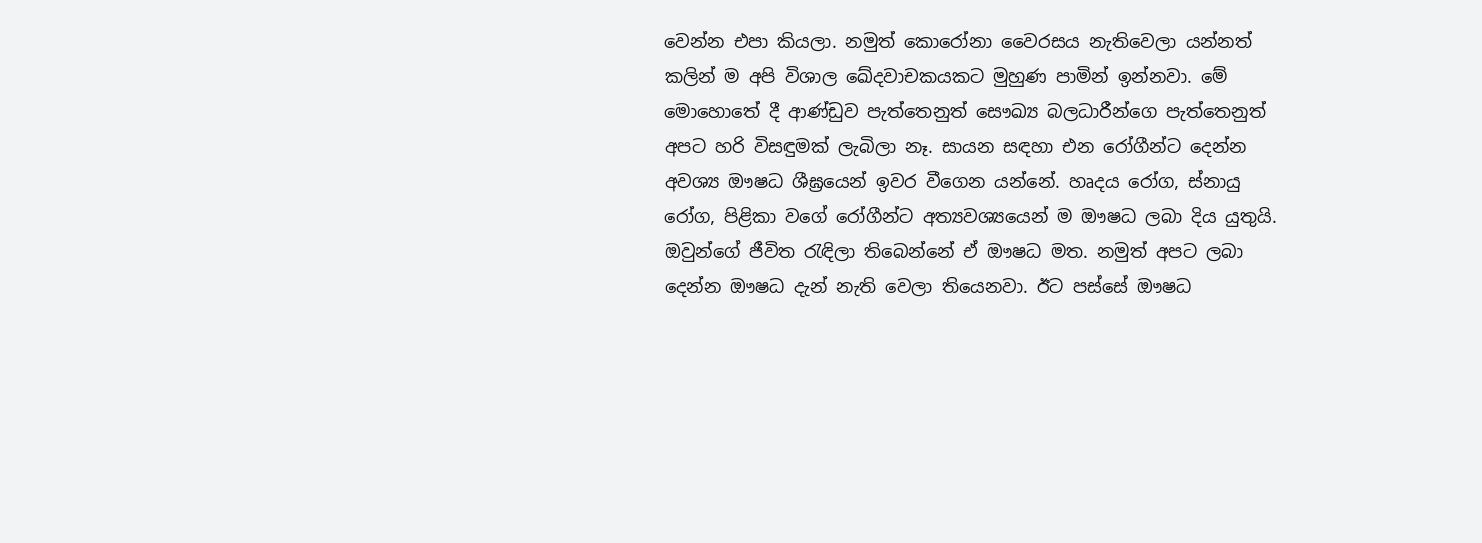වෙන්න එපා කියලා. නමුත් කොරෝනා වෛරසය නැතිවෙලා යන්නත් කලින් ම අපි විශාල ඛේදවාචකයකට මුහුණ පාමින් ඉන්නවා. මේ මොහොතේ දී ආණ්ඩුව පැත්තෙනුත් සෞඛ්‍ය බලධාරීන්ගෙ පැත්තෙනුත් අපට හරි විසඳුමක් ලැබිලා නෑ. සායන සඳහා එන රෝගීන්ට දෙන්න අවශ්‍ය ඖෂධ ශීඝ්‍රයෙන් ඉවර වීගෙන යන්නේ. හෘදය රෝග, ස්නායු රෝග, පිළිකා වගේ රෝගීන්ට අත්‍යවශ්‍යයෙන් ම ඖෂධ ලබා දිය යුතුයි. ඔවුන්ගේ ජීවිත රැඳිලා තිබෙන්නේ ඒ ඖෂධ මත. නමුත් අපට ලබා දෙන්න ඖෂධ දැන් නැති වෙලා තියෙනවා. ඊට පස්සේ ඖෂධ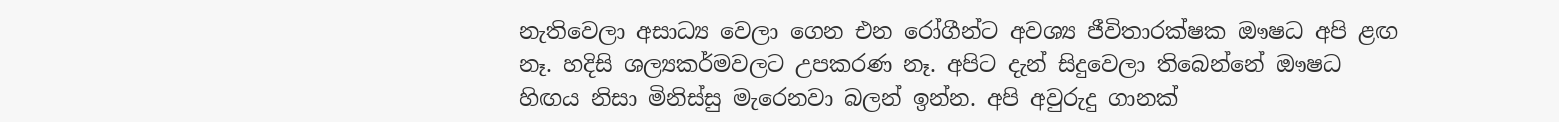නැතිවෙලා අසාධ්‍ය වෙලා ගෙන එන රෝගීන්ට අවශ්‍ය ජීවිතාරක්ෂක ඖෂධ අපි ළඟ නෑ. හදිසි ශල්‍යකර්මවලට උපකරණ නෑ. අපිට දැන් සිදුවෙලා තිබෙන්නේ ඖෂධ හිඟය නිසා මිනිස්සු මැරෙනවා බලන් ඉන්න. අපි අවුරුදු ගානක්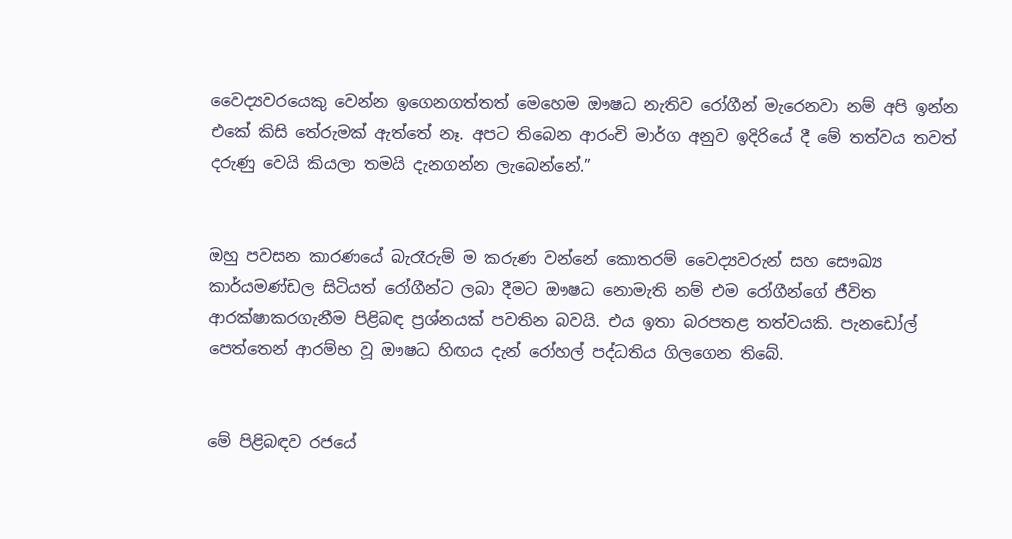වෛද්‍යවරයෙකු වෙන්න ඉගෙනගත්තත් මෙහෙම ඖෂධ නැතිව රෝගීන් මැරෙනවා නම් අපි ඉන්න එකේ කිසි තේරුමක් ඇත්තේ නෑ. අපට තිබෙන ආරංචි මාර්ග අනුව ඉදිරියේ දී මේ තත්වය තවත් දරුණු වෙයි කියලා තමයි දැනගන්න ලැබෙන්නේ.”


ඔහු පවසන කාරණයේ බැරෑරුම් ම කරුණ වන්නේ කොතරම් වෛද්‍යවරුන් සහ සෞඛ්‍ය කාර්යමණ්ඩල සිටියත් රෝගීන්ට ලබා දීමට ඖෂධ නොමැති නම් එම රෝගීන්ගේ ජීවිත ආරක්ෂාකරගැනීම පිළිබඳ ප්‍රශ්නයක් පවතින බවයි. එය ඉතා බරපතළ තත්වයකි. පැනඩෝල් පෙත්තෙන් ආරම්භ වූ ඖෂධ හිඟය දැන් රෝහල් පද්ධතිය ගිලගෙන තිබේ.


මේ පිළිබඳව රජයේ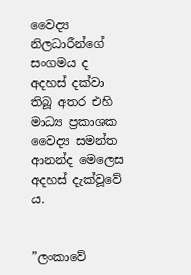වෛද්‍ය නිලධාරීන්ගේ සංගමය ද අදහස් දක්වා තිබූ අතර එහි මාධ්‍ය ප්‍රකාශක වෛද්‍ය සමන්ත ආනන්ද මෙලෙස අදහස් දැක්වූවේ ය.


”ලංකාවේ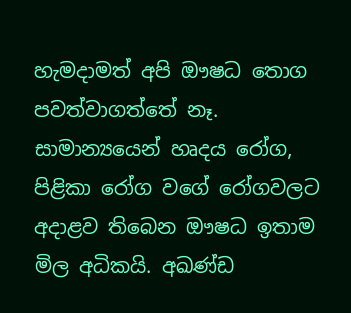හැමදාමත් අපි ඖෂධ තොග පවත්වාගත්තේ නෑ. සාමාන්‍යයෙන් හෘදය රෝග, පිළිකා රෝග වගේ රෝගවලට අදාළව තිබෙන ඖෂධ ඉතාම මිල අධිකයි. අඛණ්ඩ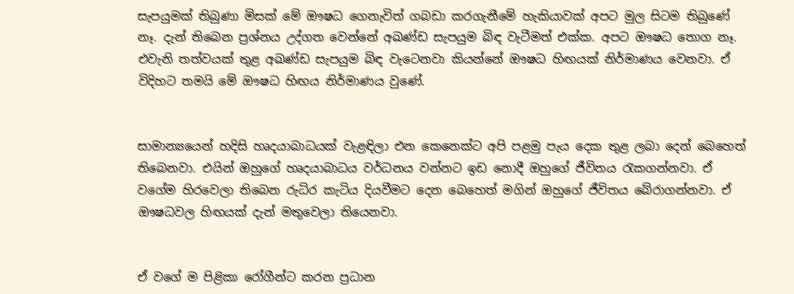සැපයුමක් තිබුණා මිසක් මේ ඖෂධ ගෙනැවිත් ගබඩා කරගැනීමේ හැකියාවක් අපට මුල සිටම තිබුණේ නෑ. දැන් තිබෙන ප්‍රශ්නය උද්ගත වෙන්නේ අඛණ්ඩ සැපයුම බිඳ වැටීමත් එක්ක. අපට ඖෂධ තොග නෑ. එවැනි තත්වයක් තුළ අඛණ්ඩ සැපයුම බිඳ වැටෙනවා කියන්නේ ඖෂධ හිඟයක් නිර්මාණය වෙනවා. ඒ විදිහට තමයි මේ ඖෂධ හිඟය නිර්මාණය වුණේ.


සාමාන්‍යයෙන් හදිසි හෘදයාබාධයක් වැළඳිලා එන කෙනෙක්ට අපි පළමු පැය දෙක තුළ ලබා දෙන් බෙහෙත් තිබෙනවා. එයින් ඔහුගේ හෘදයාබාධය වර්ධනය වන්නට ඉඩ නොදී ඔහුගේ ජීවිතය රැකගන්නවා. ඒ වගේම හිරවෙලා තිබෙන රුධිර කැටිය දියවීමට දෙන බෙහෙත් මගින් ඔහුගේ ජීවිතය බේරාගන්නවා. ඒ ඖෂධවල හිඟයක් දැන් මතුවෙලා තියෙනවා.


ඒ වගේ ම පිළිකා රෝගීන්ට කරන ප්‍රධාන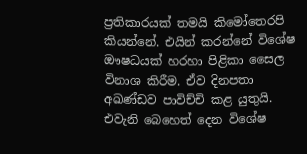ප්‍රතිකාරයක් තමයි කිමෝතෙරපි කියන්නේ. එයින් කරන්නේ විශේෂ ඖෂධයක් හරහා පිළිකා සෛල විනාශ කිරීම. ඒව දිනපතා අඛණ්ඩව පාවිච්චි කළ යුතුයි. එවැනි බෙහෙත් දෙන විශේෂ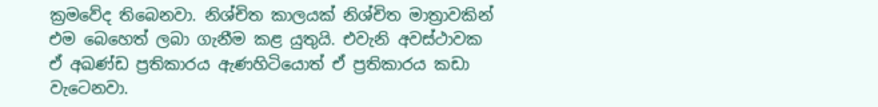ක්‍රමවේද තිබෙනවා. නිශ්චිත කාලයක් නිශ්චිත මාත්‍රාවකින් එම බෙහෙත් ලබා ගැනීම කළ යුතුයි. එවැනි අවස්ථාවක ඒ අඛණ්ඩ ප්‍රතිකාරය ඇණහිටියොත් ඒ ප්‍රතිකාරය කඩා වැටෙනවා.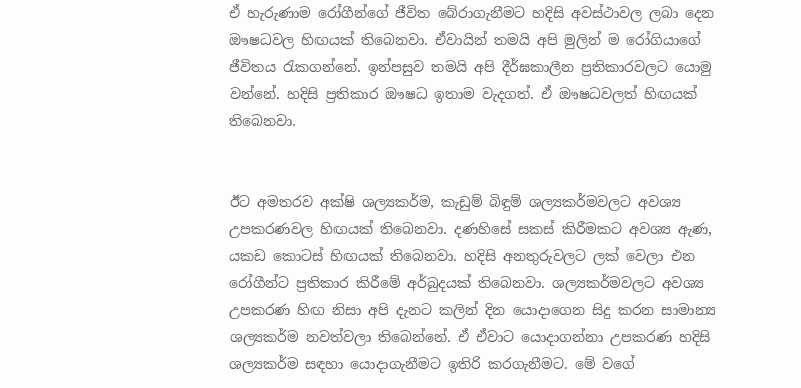ඒ හැරුණාම රෝගීන්ගේ ජීවිත බේරාගැනීමට හදිසි අවස්ථාවල ලබා දෙන ඖෂධවල හිඟයක් තිබෙනවා. ඒවායින් තමයි අපි මුලින් ම රෝගියාගේ ජීවිතය රැකගන්නේ. ඉන්පසුව තමයි අපි දීර්ඝකාලීන ප්‍රතිකාරවලට යොමු වන්නේ. හදිසි ප්‍රතිකාර ඖෂධ ඉතාම වැදගත්. ඒ ඖෂධවලත් හිඟයක් තිබෙනවා.


ඊට අමතරව අක්ෂි ශල්‍යකර්ම, කැඩුම් බිඳුම් ශල්‍යකර්මවලට අවශ්‍ය උපකරණවල හිඟයක් තිබෙනවා. දණහිසේ සකස් කිරීමකට අවශ්‍ය ඇණ, යකඩ කොටස් හිඟයක් තිබෙනවා. හදිසි අනතුරුවලට ලක් වෙලා එන රෝගීන්ට ප්‍රතිකාර කිරීමේ අර්බුදයක් තිබෙනවා. ශල්‍යකර්මවලට අවශ්‍ය උපකරණ හිඟ නිසා අපි දැනට කලින් දින යොදාගෙන සිදු කරන සාමාන්‍ය ශල්‍යකර්ම නවත්වලා තිබෙන්නේ. ඒ ඒවාට යොදාගන්නා උපකරණ හදිසි ශල්‍යකර්ම සඳහා යොදාගැනීමට ඉතිරි කරගැනීමට. මේ වගේ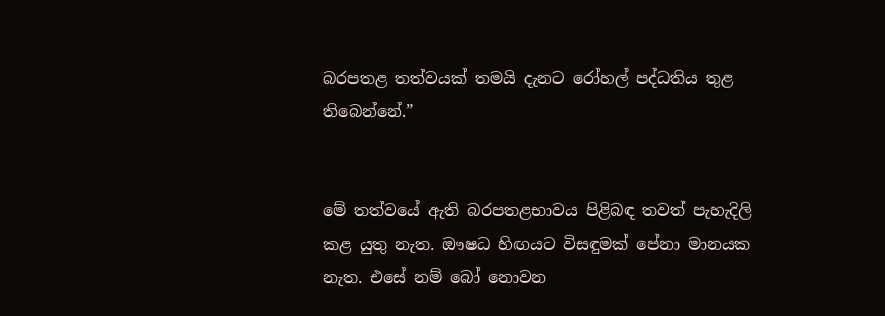බරපතළ තත්වයක් තමයි දැනට රෝහල් පද්ධතිය තුළ තිබෙන්නේ.”


මේ තත්වයේ ඇති බරපතළභාවය පිළිබඳ තවත් පැහැදිලි කළ යුතු නැත. ඖෂධ හිඟයට විසඳුමක් පේනා මානයක නැත. එසේ නම් බෝ නොවන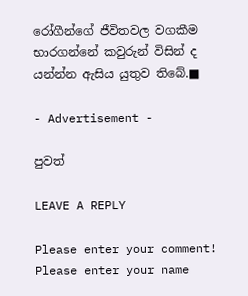රෝගීන්ගේ ජීවිතවල වගකීම භාරගන්නේ කවුරුන් විසින් ද යන්න්න ඇසිය යුතුව තිබේ.■

- Advertisement -

පුවත්

LEAVE A REPLY

Please enter your comment!
Please enter your name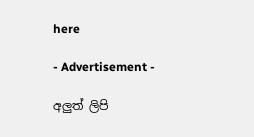here

- Advertisement -

අලුත් ලිපි